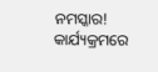ନମସ୍କାର!
କାର୍ଯ୍ୟକ୍ରମରେ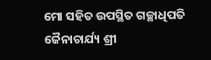ମୋ ସହିତ ଉପସ୍ଥିତ ଗଚ୍ଛାଧିପତି ଜୈନାଚାର୍ଯ୍ୟ ଶ୍ରୀ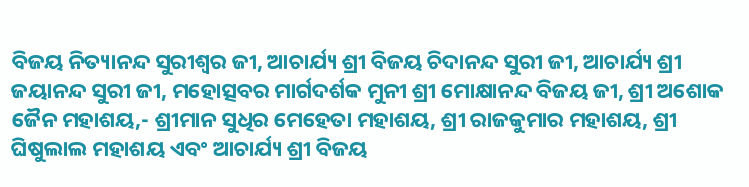ବିଜୟ ନିତ୍ୟାନନ୍ଦ ସୁରୀଶ୍ୱର ଜୀ, ଆଚାର୍ଯ୍ୟ ଶ୍ରୀ ବିଜୟ ଚିଦାନନ୍ଦ ସୁରୀ ଜୀ, ଆଚାର୍ଯ୍ୟ ଶ୍ରୀ ଜୟାନନ୍ଦ ସୁରୀ ଜୀ, ମହୋତ୍ସବର ମାର୍ଗଦର୍ଶକ ମୁନୀ ଶ୍ରୀ ମୋକ୍ଷାନନ୍ଦ ବିଜୟ ଜୀ, ଶ୍ରୀ ଅଶୋକ ଜୈନ ମହାଶୟ,- ଶ୍ରୀମାନ ସୁଧିର ମେହେତା ମହାଶୟ, ଶ୍ରୀ ରାଜକୁମାର ମହାଶୟ, ଶ୍ରୀ ଘିଷୁଲାଲ ମହାଶୟ ଏବଂ ଆଚାର୍ଯ୍ୟ ଶ୍ରୀ ବିଜୟ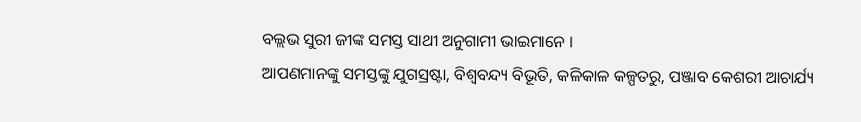ବଲ୍ଲଭ ସୁରୀ ଜୀଙ୍କ ସମସ୍ତ ସାଥୀ ଅନୁଗାମୀ ଭାଇମାନେ ।
ଆପଣମାନଙ୍କୁ ସମସ୍ତଙ୍କୁ ଯୁଗସ୍ରଷ୍ଟା, ବିଶ୍ୱବନ୍ଦ୍ୟ ବିଭୂତି, କଳିକାଳ କଳ୍ପତରୁ, ପଞ୍ଜାବ କେଶରୀ ଆଚାର୍ଯ୍ୟ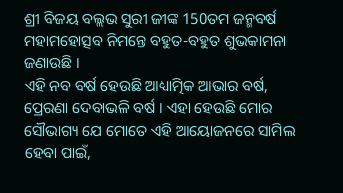ଶ୍ରୀ ବିଜୟ ବଲ୍ଲଭ ସୁରୀ ଜୀଙ୍କ 150ତମ ଜନ୍ମବର୍ଷ ମହାମହୋତ୍ସବ ନିମନ୍ତେ ବହୁତ-ବହୁତ ଶୁଭକାମନା ଜଣାଉଛି ।
ଏହି ନବ ବର୍ଷ ହେଉଛି ଆଧ୍ୟାତ୍ମିକ ଆଭାର ବର୍ଷ, ପ୍ରେରଣା ଦେବାଭଳି ବର୍ଷ । ଏହା ହେଉଛି ମୋର ସୌଭାଗ୍ୟ ଯେ ମୋତେ ଏହି ଆୟୋଜନରେ ସାମିଲ ହେବା ପାଇଁ,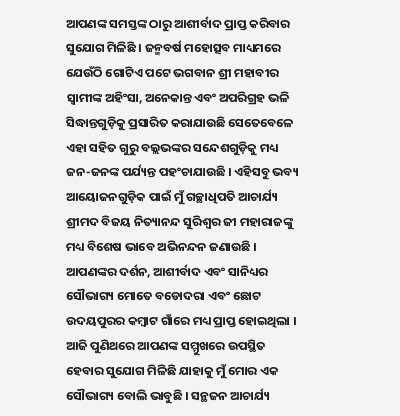ଆପଣଙ୍କ ସମସ୍ତଙ୍କ ଠାରୁ ଆଶୀର୍ବାଦ ପ୍ରାପ୍ତ କରିବାର ସୁଯୋଗ ମିଳିଛି । ଜନ୍ମବର୍ଷ ମହୋତ୍ସବ ମାଧ୍ୟମରେ ଯେଉଁଠି ଗୋଟିଏ ପଟେ ଭଗବାନ ଶ୍ରୀ ମହାବୀର ସ୍ୱାମୀଙ୍କ ଅହିଂସା, ଅନେକାନ୍ତ ଏବଂ ଅପରିଗ୍ରହ ଭଳି ସିଦ୍ଧାନ୍ତଗୁଡ଼ିକୁ ପ୍ରସାରିତ କରାଯାଉଛି ସେତେବେଳେ ଏହା ସହିତ ଗୁରୁ ବଲ୍ଲଭଙ୍କର ସନ୍ଦେଶଗୁଡ଼ିକୁ ମଧ୍ୟ ଜନ-ଜନଙ୍କ ପର୍ଯ୍ୟନ୍ତ ପହଂଚାଯାଉଛି । ଏହିସବୁ ଭବ୍ୟ ଆୟୋଜନଗୁଡ଼ିକ ପାଇଁ ମୁଁ ଗଚ୍ଛାଧିପତି ଆଚାର୍ଯ୍ୟ ଶ୍ରୀମଦ ବିଜୟ ନିତ୍ୟାନନ୍ଦ ସୁରିଶ୍ୱର ଜୀ ମହାରାଜଙ୍କୁ ମଧ୍ୟ ବିଶେଷ ଭାବେ ଅଭିନନ୍ଦନ ଜଣାଉଛି । ଆପଣଙ୍କର ଦର୍ଶନ, ଆଶୀର୍ବାଦ ଏବଂ ସାନିଧ୍ୟର ସୌଭାଗ୍ୟ ମୋତେ ବଡୋଦରା ଏବଂ ଛୋଟ ଉଦୟପୁରର କମ୍ବାଟ ଗାଁରେ ମଧ୍ୟ ପ୍ରାପ୍ତ ହୋଇଥିଲା । ଆଜି ପୁଣିଥରେ ଆପଣଙ୍କ ସମ୍ମୁଖରେ ଉପସ୍ଥିତ ହେବାର ସୁଯୋଗ ମିଳିଛି ଯାହାକୁ ମୁଁ ମୋର ଏକ ସୌଭାଗ୍ୟ ବୋଲି ଭାବୁଛି । ସନ୍ଥଜନ ଆଚାର୍ଯ୍ୟ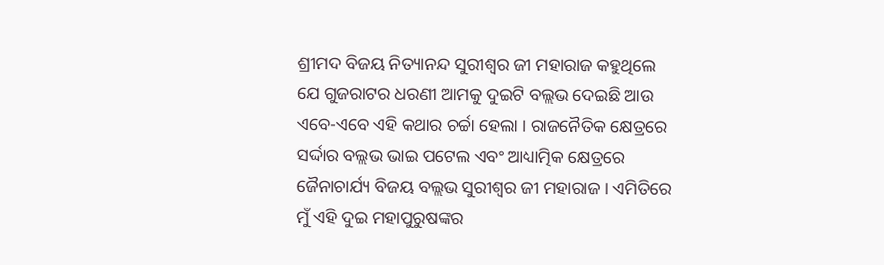ଶ୍ରୀମଦ ବିଜୟ ନିତ୍ୟାନନ୍ଦ ସୁରୀଶ୍ୱର ଜୀ ମହାରାଜ କହୁଥିଲେ ଯେ ଗୁଜରାଟର ଧରଣୀ ଆମକୁ ଦୁଇଟି ବଲ୍ଲଭ ଦେଇଛି ଆଉ ଏବେ-ଏବେ ଏହି କଥାର ଚର୍ଚ୍ଚା ହେଲା । ରାଜନୈତିକ କ୍ଷେତ୍ରରେ ସର୍ଦ୍ଦାର ବଲ୍ଲଭ ଭାଇ ପଟେଲ ଏବଂ ଆଧ୍ୟାତ୍ମିକ କ୍ଷେତ୍ରରେ ଜୈନାଚାର୍ଯ୍ୟ ବିଜୟ ବଲ୍ଲଭ ସୁରୀଶ୍ୱର ଜୀ ମହାରାଜ । ଏମିତିରେ ମୁଁ ଏହି ଦୁଇ ମହାପୁରୁଷଙ୍କର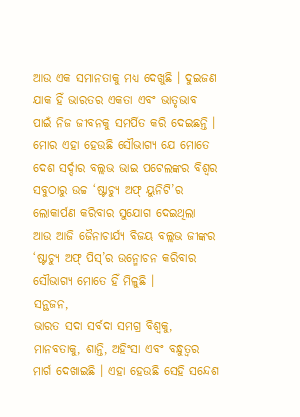ଆଉ ଏକ ସମାନତାକୁ ମଧ୍ୟ ଦେଖୁଛି । ଦୁଇଜଣ ଯାକ ହିଁ ଭାରତର ଏକତା ଏବଂ ଭାତୃଭାବ ପାଇଁ ନିଜ ଜୀବନକୁ ସମର୍ପିତ କରି ଦେଇଛନ୍ତି । ମୋର ଏହା ହେଉଛି ସୌଭାଗ୍ୟ ଯେ ମୋତେ ଦେଶ ସର୍ଦ୍ଦାର ବଲ୍ଲଭ ଭାଇ ପଟେଲଙ୍କର ବିଶ୍ୱର ସବୁଠାରୁ ଉଚ୍ଚ ‘ଷ୍ଟାଚ୍ୟୁ ଅଫ୍ ୟୁନିଟି’ର ଲୋକାର୍ପଣ କରିବାର ସୁଯୋଗ ଦେଇଥିଲା ଆଉ ଆଜି ଜୈନାଚାର୍ଯ୍ୟ ବିଜୟ ବଲ୍ଲଭ ଜୀଙ୍କର ‘ଷ୍ଟାଚ୍ୟୁ ଅଫ୍ ପିସ୍’ର ଉନ୍ମୋଚନ କରିବାର ସୌଭାଗ୍ୟ ମୋତେ ହିଁ ମିଳୁଛି ।
ସନ୍ଥଜନ,
ଭାରତ ସଦା ସର୍ବଦା ସମଗ୍ର ବିଶ୍ୱକୁ, ମାନବତାକୁ, ଶାନ୍ତି, ଅହିଂସା ଏବଂ ବନ୍ଧୁତ୍ୱର ମାର୍ଗ ଦେଖାଇଛି । ଏହା ହେଉଛି ସେହି ସନ୍ଦେଶ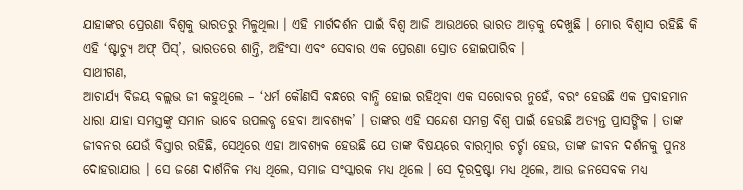ଯାହାଙ୍କର ପ୍ରେରଣା ବିଶ୍ୱକୁ ଭାରତରୁ ମିଳୁଥିଲା । ଏହି ମାର୍ଗଦର୍ଶନ ପାଇଁ ବିଶ୍ୱ ଆଜି ଆଉଥରେ ଭାରତ ଆଡ଼କୁ ଦେଖୁଛି । ମୋର ବିଶ୍ୱାସ ରହିଛି କି ଏହି ‘ଷ୍ଟାଚ୍ୟୁ ଅଫ୍ ପିସ୍’, ଭାରତରେ ଶାନ୍ତି, ଅହିଂସା ଏବଂ ସେବାର ଏକ ପ୍ରେରଣା ସ୍ରୋତ ହୋଇପାରିବ ।
ସାଥୀଗଣ,
ଆଚାର୍ଯ୍ୟ ବିଜୟ ବଲ୍ଲଭ ଜୀ କହୁଥିଲେ – ‘ଧର୍ମ କୌଣସି ବନ୍ଧରେ ବାନ୍ଧି ହୋଇ ରହିଥିବା ଏକ ସରୋବର ନୁହେଁ, ବରଂ ହେଉଛି ଏକ ପ୍ରବାହମାନ ଧାରା ଯାହା ସମସ୍ତଙ୍କୁ ସମାନ ଭାବେ ଉପଲବ୍ଧ ହେବା ଆବଶ୍ୟକ’ । ତାଙ୍କର ଏହି ସନ୍ଦେଶ ସମଗ୍ର ବିଶ୍ୱ ପାଇଁ ହେଉଛି ଅତ୍ୟନ୍ତ ପ୍ରାସଙ୍ଗିକ । ତାଙ୍କ ଜୀବନର ଯେଉଁ ବିସ୍ତାର ରହିଛି, ସେଥିରେ ଏହା ଆବଶ୍ୟକ ହେଉଛି ଯେ ତାଙ୍କ ବିଷୟରେ ବାରମ୍ବାର ଚର୍ଚ୍ଚା ହେଉ, ତାଙ୍କ ଜୀବନ ଦର୍ଶନକୁ ପୁନଃ ଦୋହରାଯାଉ । ସେ ଜଣେ ଦାର୍ଶନିକ ମଧ୍ୟ ଥିଲେ, ସମାଜ ସଂସ୍କାରକ ମଧ୍ୟ ଥିଲେ । ସେ ଦୂରଦ୍ରଷ୍ଟା ମଧ୍ୟ ଥିଲେ, ଆଉ ଜନସେବକ ମଧ୍ୟ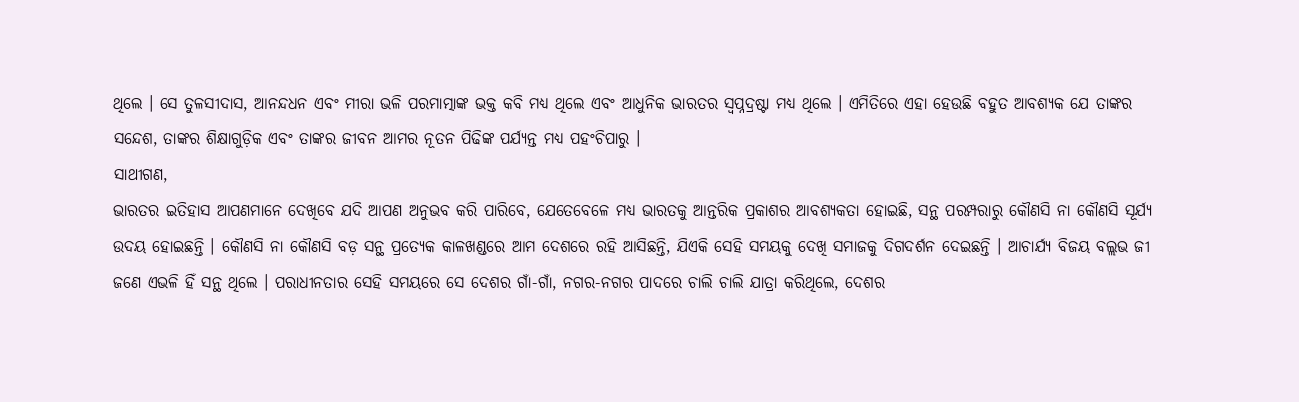ଥିଲେ । ସେ ତୁଳସୀଦାସ, ଆନନ୍ଦଧନ ଏବଂ ମୀରା ଭଳି ପରମାତ୍ମାଙ୍କ ଭକ୍ତ କବି ମଧ୍ୟ ଥିଲେ ଏବଂ ଆଧୁନିକ ଭାରତର ସ୍ୱପ୍ନଦ୍ରଷ୍ଟା ମଧ୍ୟ ଥିଲେ । ଏମିତିରେ ଏହା ହେଉଛି ବହୁତ ଆବଶ୍ୟକ ଯେ ତାଙ୍କର ସନ୍ଦେଶ, ତାଙ୍କର ଶିକ୍ଷାଗୁଡ଼ିକ ଏବଂ ତାଙ୍କର ଜୀବନ ଆମର ନୂତନ ପିଢିଙ୍କ ପର୍ଯ୍ୟନ୍ତ ମଧ୍ୟ ପହଂଚିପାରୁ ।
ସାଥୀଗଣ,
ଭାରତର ଇତିହାସ ଆପଣମାନେ ଦେଖିବେ ଯଦି ଆପଣ ଅନୁଭବ କରି ପାରିବେ, ଯେତେବେଳେ ମଧ୍ୟ ଭାରତକୁ ଆନ୍ତରିକ ପ୍ରକାଶର ଆବଶ୍ୟକତା ହୋଇଛି, ସନ୍ଥ ପରମ୍ପରାରୁ କୌଣସି ନା କୌଣସି ସୂର୍ଯ୍ୟ ଉଦୟ ହୋଇଛନ୍ତି । କୌଣସି ନା କୌଣସି ବଡ଼ ସନ୍ଥ ପ୍ରତ୍ୟେକ କାଳଖଣ୍ଡରେ ଆମ ଦେଶରେ ରହି ଆସିଛନ୍ତି, ଯିଏକି ସେହି ସମୟକୁ ଦେଖି ସମାଜକୁ ଦିଗଦର୍ଶନ ଦେଇଛନ୍ତି । ଆଚାର୍ଯ୍ୟ ବିଜୟ ବଲ୍ଲଭ ଜୀ ଜଣେ ଏଭଳି ହିଁ ସନ୍ଥ ଥିଲେ । ପରାଧୀନତାର ସେହି ସମୟରେ ସେ ଦେଶର ଗାଁ-ଗାଁ, ନଗର-ନଗର ପାଦରେ ଚାଲି ଚାଲି ଯାତ୍ରା କରିଥିଲେ, ଦେଶର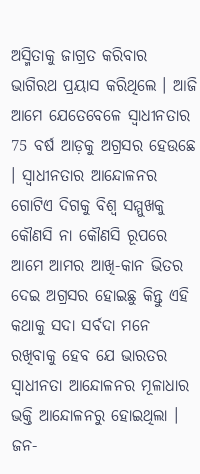ଅସ୍ମିତାକୁ ଜାଗ୍ରତ କରିବାର ଭାଗିରଥ ପ୍ରୟାସ କରିଥିଲେ । ଆଜି ଆମେ ଯେତେବେଳେ ସ୍ୱାଧୀନତାର 75 ବର୍ଷ ଆଡ଼କୁ ଅଗ୍ରସର ହେଉଛେ । ସ୍ୱାଧୀନତାର ଆନ୍ଦୋଳନର ଗୋଟିଏ ଦିଗକୁ ବିଶ୍ୱ ସମ୍ମୁଖକୁ କୌଣସି ନା କୌଣସି ରୂପରେ ଆମେ ଆମର ଆଖି-କାନ ଭିତର ଦେଇ ଅଗ୍ରସର ହୋଇଛୁ କିନ୍ତୁ ଏହି କଥାକୁ ସଦା ସର୍ବଦା ମନେ ରଖିବାକୁ ହେବ ଯେ ଭାରତର ସ୍ୱାଧୀନତା ଆନ୍ଦୋଳନର ମୂଳାଧାର ଭକ୍ତି ଆନ୍ଦୋଳନରୁ ହୋଇଥିଲା । ଜନ-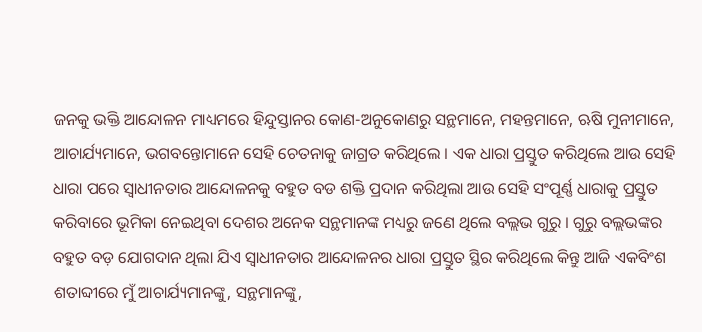ଜନକୁ ଭକ୍ତି ଆନ୍ଦୋଳନ ମାଧ୍ୟମରେ ହିନ୍ଦୁସ୍ତାନର କୋଣ-ଅନୁକୋଣରୁ ସନ୍ଥମାନେ, ମହନ୍ତମାନେ, ଋଷି ମୁନୀମାନେ, ଆଚାର୍ଯ୍ୟମାନେ, ଭଗବନ୍ତୋମାନେ ସେହି ଚେତନାକୁ ଜାଗ୍ରତ କରିଥିଲେ । ଏକ ଧାରା ପ୍ରସ୍ତୁତ କରିଥିଲେ ଆଉ ସେହି ଧାରା ପରେ ସ୍ୱାଧୀନତାର ଆନ୍ଦୋଳନକୁ ବହୁତ ବଡ ଶକ୍ତି ପ୍ରଦାନ କରିଥିଲା ଆଉ ସେହି ସଂପୂର୍ଣ୍ଣ ଧାରାକୁ ପ୍ରସ୍ତୁତ କରିବାରେ ଭୂମିକା ନେଇଥିବା ଦେଶର ଅନେକ ସନ୍ଥମାନଙ୍କ ମଧ୍ୟରୁ ଜଣେ ଥିଲେ ବଲ୍ଲଭ ଗୁରୁ । ଗୁରୁ ବଲ୍ଲଭଙ୍କର ବହୁତ ବଡ଼ ଯୋଗଦାନ ଥିଲା ଯିଏ ସ୍ୱାଧୀନତାର ଆନ୍ଦୋଳନର ଧାରା ପ୍ରସ୍ତୁତ ସ୍ଥିର କରିଥିଲେ କିନ୍ତୁ ଆଜି ଏକବିଂଶ ଶତାବ୍ଦୀରେ ମୁଁ ଆଚାର୍ଯ୍ୟମାନଙ୍କୁ, ସନ୍ଥମାନଙ୍କୁ,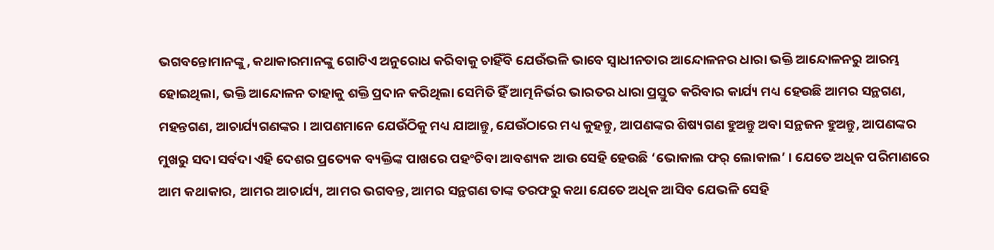ଭଗବନ୍ତୋମାନଙ୍କୁ, କଥାକାରମାନଙ୍କୁ ଗୋଟିଏ ଅନୁରୋଧ କରିବାକୁ ଚାହିଁବି ଯେଉଁଭଳି ଭାବେ ସ୍ୱାଧୀନତାର ଆନ୍ଦୋଳନର ଧାରା ଭକ୍ତି ଆନ୍ଦୋଳନରୁ ଆରମ୍ଭ ହୋଇଥିଲା, ଭକ୍ତି ଆନ୍ଦୋଳନ ତାହାକୁ ଶକ୍ତି ପ୍ରଦାନ କରିଥିଲା ସେମିତି ହିଁ ଆତ୍ମନିର୍ଭର ଭାରତର ଧାରା ପ୍ରସ୍ତୁତ କରିବାର କାର୍ଯ୍ୟ ମଧ୍ୟ ହେଉଛି ଆମର ସନ୍ଥଗଣ, ମହନ୍ତଗଣ, ଆଚାର୍ଯ୍ୟଗଣଙ୍କର । ଆପଣମାନେ ଯେଉଁଠିକୁ ମଧ୍ୟ ଯାଆନ୍ତୁ, ଯେଉଁଠାରେ ମଧ୍ୟ କୁହନ୍ତୁ, ଆପଣଙ୍କର ଶିଷ୍ୟଗଣ ହୁଅନ୍ତୁ ଅବା ସନ୍ଥଜନ ହୁଅନ୍ତୁ, ଆପଣଙ୍କର ମୁଖରୁ ସଦା ସର୍ବଦା ଏହି ଦେଶର ପ୍ରତ୍ୟେକ ବ୍ୟକ୍ତିଙ୍କ ପାଖରେ ପହଂଚିବା ଆବଶ୍ୟକ ଆଉ ସେହି ହେଉଛି ‘ଭୋକାଲ ଫର୍ ଲୋକାଲ’ । ଯେତେ ଅଧିକ ପରିମାଣରେ ଆମ କଥାକାର, ଆମର ଆଚାର୍ଯ୍ୟ, ଆମର ଭଗବନ୍ତ, ଆମର ସନ୍ଥଗଣ ତାଙ୍କ ତରଫରୁ କଥା ଯେତେ ଅଧିକ ଆସିବ ଯେଭଳି ସେହି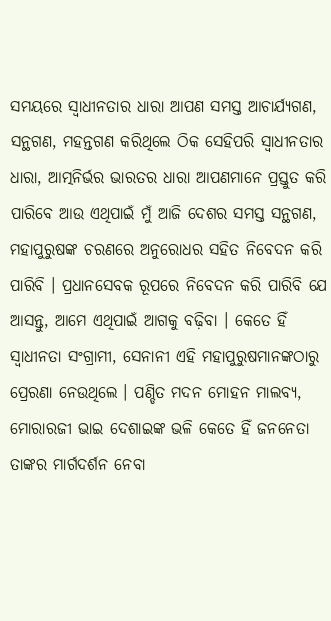ସମୟରେ ସ୍ୱାଧୀନତାର ଧାରା ଆପଣ ସମସ୍ତ ଆଚାର୍ଯ୍ୟଗଣ, ସନ୍ଥଗଣ, ମହନ୍ତଗଣ କରିଥିଲେ ଠିକ ସେହିପରି ସ୍ୱାଧୀନତାର ଧାରା, ଆତ୍ମନିର୍ଭର ଭାରତର ଧାରା ଆପଣମାନେ ପ୍ରସ୍ତୁତ କରି ପାରିବେ ଆଉ ଏଥିପାଇଁ ମୁଁ ଆଜି ଦେଶର ସମସ୍ତ ସନ୍ଥଗଣ, ମହାପୁରୁଷଙ୍କ ଚରଣରେ ଅନୁରୋଧର ସହିତ ନିବେଦନ କରି ପାରିବି । ପ୍ରଧାନସେବକ ରୂପରେ ନିବେଦନ କରି ପାରିବି ଯେ ଆସନ୍ତୁ, ଆମେ ଏଥିପାଇଁ ଆଗକୁ ବଢ଼ିବା । କେତେ ହିଁ ସ୍ୱାଧୀନତା ସଂଗ୍ରାମୀ, ସେନାନୀ ଏହି ମହାପୁରୁଷମାନଙ୍କଠାରୁ ପ୍ରେରଣା ନେଉଥିଲେ । ପଣ୍ଡିତ ମଦନ ମୋହନ ମାଲବ୍ୟ, ମୋରାରଜୀ ଭାଇ ଦେଶାଇଙ୍କ ଭଳି କେତେ ହିଁ ଜନନେତା ତାଙ୍କର ମାର୍ଗଦର୍ଶନ ନେବା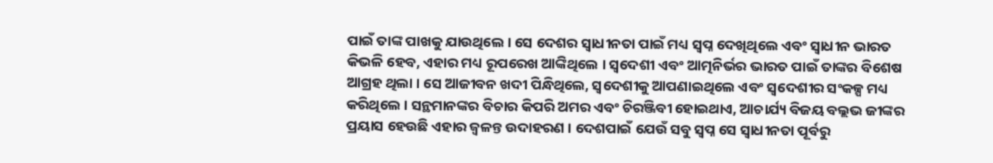ପାଇଁ ତାଙ୍କ ପାଖକୁ ଯାଉଥିଲେ । ସେ ଦେଶର ସ୍ୱାଧୀନତା ପାଇଁ ମଧ୍ୟ ସ୍ୱପ୍ନ ଦେଖିଥିଲେ ଏବଂ ସ୍ୱାଧୀନ ଭାରତ କିଭଳି ହେବ, ଏହାର ମଧ୍ୟ ରୂପରେଖ ଆଙ୍କିଥିଲେ । ସ୍ୱଦେଶୀ ଏବଂ ଆତ୍ମନିର୍ଭର ଭାରତ ପାଇଁ ତାଙ୍କର ବିଶେଷ ଆଗ୍ରହ ଥିଲା । ସେ ଆଜୀବନ ଖଦୀ ପିନ୍ଧିଥିଲେ, ସ୍ୱଦେଶୀକୁ ଆପଣାଇଥିଲେ ଏବଂ ସ୍ୱଦେଶୀର ସଂକଳ୍ପ ମଧ୍ୟ କରିଥିଲେ । ସନ୍ଥମାନଙ୍କର ବିଚାର କିପରି ଅମର ଏବଂ ଚିରଞ୍ଜିବୀ ହୋଇଥାଏ, ଆଚାର୍ଯ୍ୟ ବିଜୟ ବଲ୍ଲଭ ଜୀଙ୍କର ପ୍ରୟାସ ହେଉଛି ଏହାର ଜ୍ୱଳନ୍ତ ଉଦାହରଣ । ଦେଶପାଇଁ ଯେଉଁ ସବୁ ସ୍ୱପ୍ନ ସେ ସ୍ୱାଧୀନତା ପୂର୍ବରୁ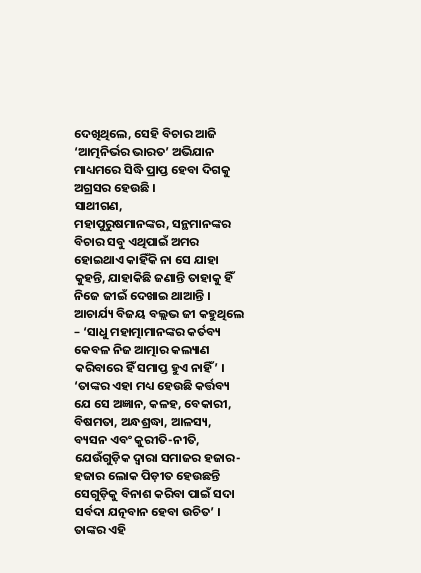ଦେଖିଥିଲେ, ସେହି ବିଚାର ଆଜି ‘ଆତ୍ମନିର୍ଭର ଭାରତ’ ଅଭିଯାନ ମାଧ୍ୟମରେ ସିଦ୍ଧି ପ୍ରାପ୍ତ ହେବା ଦିଗକୁ ଅଗ୍ରସର ହେଉଛି ।
ସାଥୀଗଣ,
ମହାପୁରୁଷମାନଙ୍କର, ସନ୍ଥମାନଙ୍କର ବିଚାର ସବୁ ଏଥିପାଇଁ ଅମର ହୋଇଥାଏ କାହିଁକି ନା ସେ ଯାହା କୁହନ୍ତି, ଯାହାକିଛି ଜଣାନ୍ତି ତାହାକୁ ହିଁ ନିଜେ ଜୀଇଁ ଦେଖାଇ ଥାଆନ୍ତି । ଆଚାର୍ଯ୍ୟ ବିଜୟ ବଲ୍ଲଭ ଜୀ କହୁଥିଲେ – ‘ସାଧୁ ମହାତ୍ମାମାନଙ୍କର କର୍ତବ୍ୟ କେବଳ ନିଜ ଆତ୍ମାର କଲ୍ୟାଣ କରିବାରେ ହିଁ ସମାପ୍ତ ହୁଏ ନାହିଁ’ । ‘ତାଙ୍କର ଏହା ମଧ୍ୟ ହେଉଛି କର୍ତ୍ତବ୍ୟ ଯେ ସେ ଅଜ୍ଞାନ, କଳହ, ବେକାରୀ, ବିଷମତା, ଅନ୍ଧଶ୍ରଦ୍ଧା, ଆଳସ୍ୟ, ବ୍ୟସନ ଏବଂ କୁରୀତି-ନୀତି, ଯେଉଁଗୁଡ଼ିକ ଦ୍ୱାରା ସମାଜର ହଜାର-ହଜାର ଲୋକ ପିଡ଼ୀତ ହେଉଛନ୍ତି ସେଗୁଡ଼ିକୁ ବିନାଶ କରିବା ପାଇଁ ସଦା ସର୍ବଦା ଯତ୍ନବାନ ହେବା ଉଚିତ’ । ତାଙ୍କର ଏହି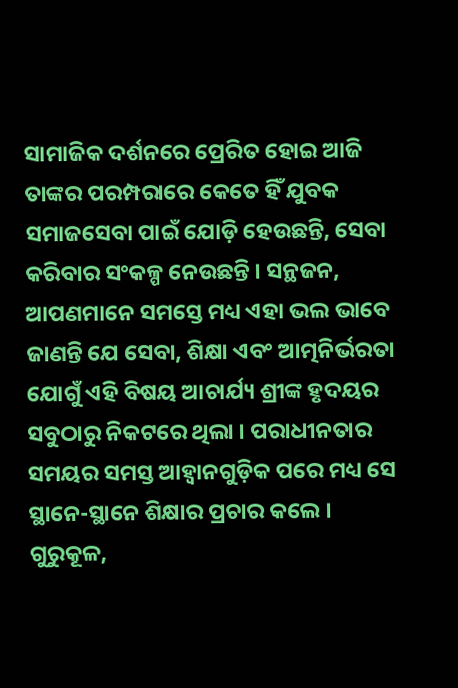ସାମାଜିକ ଦର୍ଶନରେ ପ୍ରେରିତ ହୋଇ ଆଜି ତାଙ୍କର ପରମ୍ପରାରେ କେତେ ହିଁ ଯୁବକ ସମାଜସେବା ପାଇଁ ଯୋଡ଼ି ହେଉଛନ୍ତି, ସେବା କରିବାର ସଂକଳ୍ପ ନେଉଛନ୍ତି । ସନ୍ଥଜନ, ଆପଣମାନେ ସମସ୍ତେ ମଧ୍ୟ ଏହା ଭଲ ଭାବେ ଜାଣନ୍ତି ଯେ ସେବା, ଶିକ୍ଷା ଏବଂ ଆତ୍ମନିର୍ଭରତା ଯୋଗୁଁ ଏହି ବିଷୟ ଆଚାର୍ଯ୍ୟ ଶ୍ରୀଙ୍କ ହୃଦୟର ସବୁଠାରୁ ନିକଟରେ ଥିଲା । ପରାଧୀନତାର ସମୟର ସମସ୍ତ ଆହ୍ୱାନଗୁଡ଼ିକ ପରେ ମଧ୍ୟ ସେ ସ୍ଥାନେ-ସ୍ଥାନେ ଶିକ୍ଷାର ପ୍ରଚାର କଲେ । ଗୁରୁକୂଳ,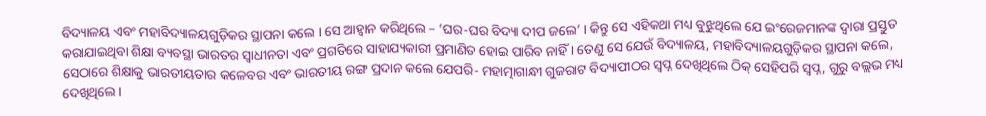ବିଦ୍ୟାଳୟ ଏବଂ ମହାବିଦ୍ୟାଳୟଗୁଡ଼ିକର ସ୍ଥାପନା କଲେ । ସେ ଆହ୍ୱାନ କରିଥିଲେ – ‘ଘର-ଘର ବିଦ୍ୟା ଦୀପ ଜଲେ’ । କିନ୍ତୁ ସେ ଏହିକଥା ମଧ୍ୟ ବୁଝୁଥିଲେ ଯେ ଇଂରେଜମାନଙ୍କ ଦ୍ୱାରା ପ୍ରସ୍ତୁତ କରାଯାଇଥିବା ଶିକ୍ଷା ବ୍ୟବସ୍ଥା ଭାରତର ସ୍ୱାଧୀନତା ଏବଂ ପ୍ରଗତିରେ ସାହାଯ୍ୟକାରୀ ପ୍ରମାଣିତ ହୋଇ ପାରିବ ନାହିଁ । ତେଣୁ ସେ ଯେଉଁ ବିଦ୍ୟାଳୟ, ମହାବିଦ୍ୟାଳୟଗୁଡ଼ିକର ସ୍ଥାପନା କଲେ, ସେଠାରେ ଶିକ୍ଷାକୁ ଭାରତୀୟତାର କଳେବର ଏବଂ ଭାରତୀୟ ରଙ୍ଗ ପ୍ରଦାନ କଲେ ଯେପରି- ମହାତ୍ମାଗାନ୍ଧୀ ଗୁଜରାଟ ବିଦ୍ୟାପୀଠର ସ୍ୱପ୍ନ ଦେଖିଥିଲେ ଠିକ୍ ସେହିପରି ସ୍ୱପ୍ନ, ଗୁରୁ ବଲ୍ଲଭ ମଧ୍ୟ ଦେଖିଥିଲେ ।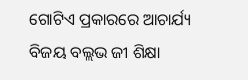ଗୋଟିଏ ପ୍ରକାରରେ ଆଚାର୍ଯ୍ୟ ବିଜୟ ବଲ୍ଲଭ ଜୀ ଶିକ୍ଷା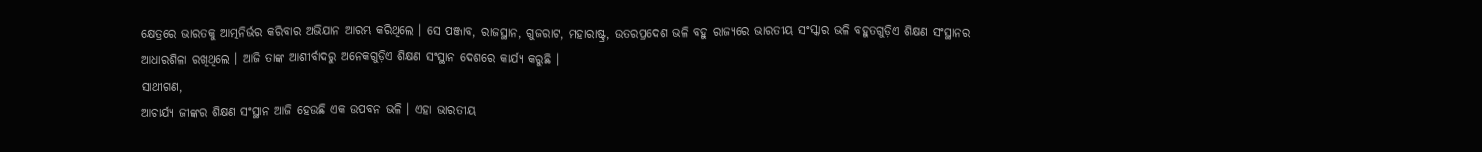କ୍ଷେତ୍ରରେ ଭାରତକୁ ଆତ୍ମନିର୍ଭର କରିବାର ଅଭିଯାନ ଆରମ୍ଭ କରିଥିଲେ । ସେ ପଞ୍ଜାବ, ରାଜସ୍ଥାନ, ଗୁଜରାଟ, ମହାରାଷ୍ଟ୍ର, ଉତରପ୍ରଦେଶ ଭଳି ବହୁ ରାଜ୍ୟରେ ଭାରତୀୟ ସଂସ୍କାର ଭଳି ବହୁତଗୁଡ଼ିଏ ଶିକ୍ଷଣ ସଂସ୍ଥାନର ଆଧାରଶିଳା ରଖିଥିଲେ । ଆଜି ତାଙ୍କ ଆଶୀର୍ବାଦରୁ ଅନେକଗୁଡ଼ିଏ ଶିକ୍ଷଣ ସଂସ୍ଥାନ ଦେଶରେ କାର୍ଯ୍ୟ କରୁଛି ।
ସାଥୀଗଣ,
ଆଚାର୍ଯ୍ୟ ଜୀଙ୍କର ଶିକ୍ଷଣ ସଂସ୍ଥାନ ଆଜି ହେଉଛି ଏକ ଉପବନ ଭଳି । ଏହା ଭାରତୀୟ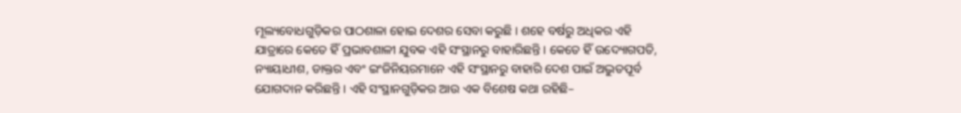ମୂଲ୍ୟବୋଧଗୁଡ଼ିକର ପାଠଶାଳା ହୋଇ ଦେଶର ସେବା କରୁଛି । ଶହେ ବର୍ଷରୁ ଅଧିକର ଏହି ଯାତ୍ରାରେ କେତେ ହିଁ ପ୍ରଭାବଶାଳୀ ଯୁବକ ଏହି ସଂସ୍ଥାନରୁ ବାହାରିଛନ୍ତି । କେତେ ହିଁ ଉଦ୍ୟୋଗପତି, ନ୍ୟାୟାଧୀଶ, ଡାକ୍ତର ଏବଂ ଇଂଜିନିୟରମାନେ ଏହି ସଂସ୍ଥାନରୁ ବାହାରି ଦେଶ ପାଇଁ ଅଦ୍ଭୁତପୂର୍ବ ଯୋଗଦାନ କରିଛନ୍ତି । ଏହି ସଂସ୍ଥାନଗୁଡ଼ିକର ଆଉ ଏକ ବିଶେଷ କଥା ରହିଛି–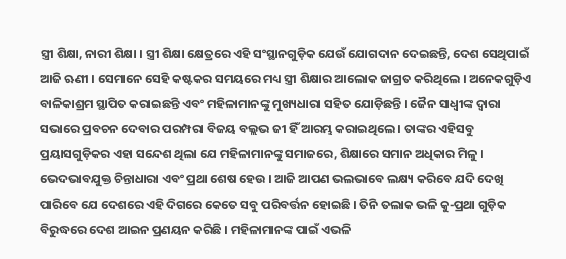ସ୍ତ୍ରୀ ଶିକ୍ଷା, ନାରୀ ଶିକ୍ଷା । ସ୍ତ୍ରୀ ଶିକ୍ଷା କ୍ଷେତ୍ରରେ ଏହି ସଂସ୍ଥାନଗୁଡ଼ିକ ଯେଉଁ ଯୋଗଦାନ ଦେଇଛନ୍ତି, ଦେଶ ସେଥିପାଇଁ ଆଜି ଋଣୀ । ସେମାନେ ସେହି କଷ୍ଟକର ସମୟରେ ମଧ୍ୟ ସ୍ତ୍ରୀ ଶିକ୍ଷାର ଆଲୋକ ଜାଗ୍ରତ କରିଥିଲେ । ଅନେକଗୁଡ଼ିଏ ବାଳିକାଶ୍ରମ ସ୍ଥାପିତ କରାଇଛନ୍ତି ଏବଂ ମହିଳାମାନଙ୍କୁ ମୁଖ୍ୟଧାରା ସହିତ ଯୋଡ଼ିଛନ୍ତି । ଜୈନ ସାଧ୍ୱୀଙ୍କ ଦ୍ୱାରା ସଭାରେ ପ୍ରବଚନ ଦେବାର ପରମ୍ପରା ବିଜୟ ବଲ୍ଲଭ ଜୀ ହିଁ ଆରମ୍ଭ କରାଇଥିଲେ । ତାଙ୍କର ଏହିସବୁ ପ୍ରୟାସଗୁଡ଼ିକର ଏହା ସନ୍ଦେଶ ଥିଲା ଯେ ମହିଳାମାନଙ୍କୁ ସମାଜରେ, ଶିକ୍ଷାରେ ସମାନ ଅଧିକାର ମିଳୁ । ଭେଦଭାବଯୁକ୍ତ ଚିନ୍ତାଧାରା ଏବଂ ପ୍ରଥା ଶେଷ ହେଉ । ଆଜି ଆପଣ ଭଲଭାବେ ଲକ୍ଷ୍ୟ କରିବେ ଯଦି ଦେଖି ପାରିବେ ଯେ ଦେଶରେ ଏହି ଦିଗରେ କେତେ ସବୁ ପରିବର୍ତ୍ତନ ହୋଇଛି । ତିନି ତଲାକ ଭଳି କୁ-ପ୍ରଥା ଗୁଡ଼ିକ ବିରୁଦ୍ଧରେ ଦେଶ ଆଇନ ପ୍ରଣୟନ କରିଛି । ମହିଳାମାନଙ୍କ ପାଇଁ ଏଭଳି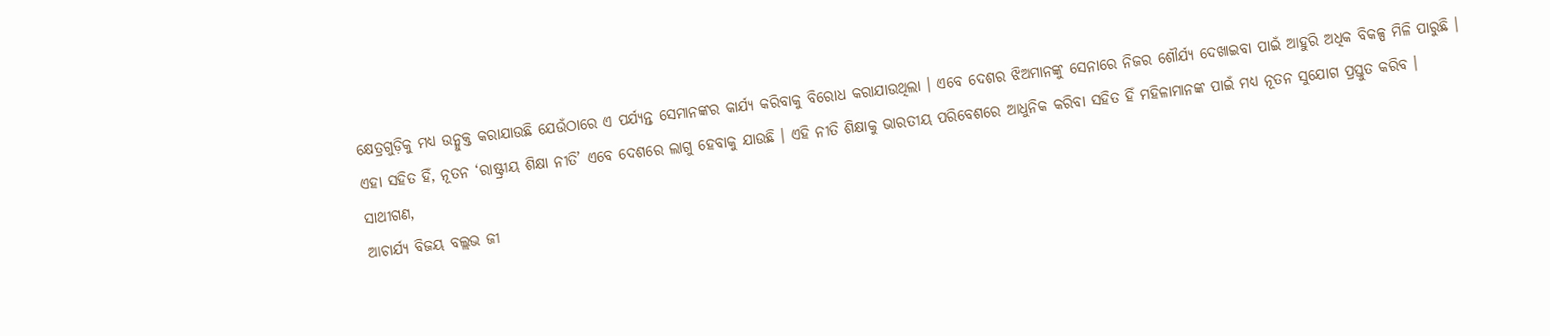କ୍ଷେତ୍ରଗୁଡ଼ିକୁ ମଧ୍ୟ ଉନ୍ମୁକ୍ତ କରାଯାଉଛି ଯେଉଁଠାରେ ଏ ପର୍ଯ୍ୟନ୍ତ ସେମାନଙ୍କର କାର୍ଯ୍ୟ କରିବାକୁ ବିରୋଧ କରାଯାଉଥିଲା । ଏବେ ଦେଶର ଝିଅମାନଙ୍କୁ ସେନାରେ ନିଜର ଶୌର୍ଯ୍ୟ ଦେଖାଇବା ପାଇଁ ଆହୁରି ଅଧିକ ବିକଳ୍ପ ମିଳି ପାରୁଛି । ଏହା ସହିତ ହିଁ, ନୂତନ ‘ରାଷ୍ଟ୍ରୀୟ ଶିକ୍ଷା ନୀତି’ ଏବେ ଦେଶରେ ଲାଗୁ ହେବାକୁ ଯାଉଛି । ଏହି ନୀତି ଶିକ୍ଷାକୁ ଭାରତୀୟ ପରିବେଶରେ ଆଧୁନିକ କରିବା ସହିତ ହିଁ ମହିଳାମାନଙ୍କ ପାଇଁ ମଧ୍ୟ ନୂତନ ସୁଯୋଗ ପ୍ରସ୍ତୁତ କରିବ ।
ସାଥୀଗଣ,
ଆଚାର୍ଯ୍ୟ ବିଜୟ ବଲ୍ଲଭ ଜୀ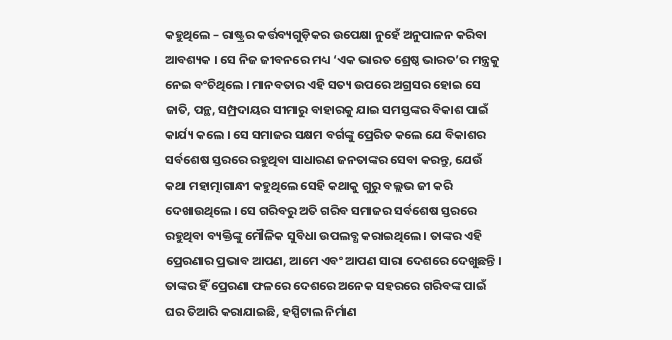କହୁଥିଲେ – ରାଷ୍ଟ୍ରର କର୍ତ୍ତବ୍ୟଗୁଡ଼ିକର ଉପେକ୍ଷା ନୁହେଁ ଅନୁପାଳନ କରିବା ଆବଶ୍ୟକ । ସେ ନିଜ ଜୀବନରେ ମଧ୍ୟ ‘ଏକ ଭାରତ ଶ୍ରେଷ୍ଠ ଭାରତ’ର ମନ୍ତ୍ରକୁ ନେଇ ବଂଚିଥିଲେ । ମାନବତାର ଏହି ସତ୍ୟ ଉପରେ ଅଗ୍ରସର ହୋଇ ସେ ଜାତି, ପନ୍ଥ, ସମ୍ପ୍ରଦାୟର ସୀମାରୁ ବାହାରକୁ ଯାଇ ସମସ୍ତଙ୍କର ବିକାଶ ପାଇଁ କାର୍ଯ୍ୟ କଲେ । ସେ ସମାଜର ସକ୍ଷମ ବର୍ଗଙ୍କୁ ପ୍ରେରିତ କଲେ ଯେ ବିକାଶର ସର୍ବଶେଷ ସ୍ତରରେ ରହୁଥିବା ସାଧାରଣ ଜନତାଙ୍କର ସେବା କରନ୍ତୁ, ଯେଉଁ କଥା ମହାତ୍ମାଗାନ୍ଧୀ କହୁଥିଲେ ସେହି କଥାକୁ ଗୁରୁ ବଲ୍ଲଭ ଜୀ କରି ଦେଖାଉଥିଲେ । ସେ ଗରିବରୁ ଅତି ଗରିବ ସମାଜର ସର୍ବଶେଷ ସ୍ତରରେ ରହୁଥିବା ବ୍ୟକ୍ତିଙ୍କୁ ମୌଳିକ ସୁବିଧା ଉପଲବ୍ଧ କରାଇଥିଲେ । ତାଙ୍କର ଏହି ପ୍ରେରଣାର ପ୍ରଭାବ ଆପଣ, ଆମେ ଏବଂ ଆପଣ ସାରା ଦେଶରେ ଦେଖୁଛନ୍ତି । ତାଙ୍କର ହିଁ ପ୍ରେରଣା ଫଳରେ ଦେଶରେ ଅନେକ ସହରରେ ଗରିବଙ୍କ ପାଇଁ ଘର ତିଆରି କରାଯାଇଛି, ହସ୍ପିଟାଲ ନିର୍ମାଣ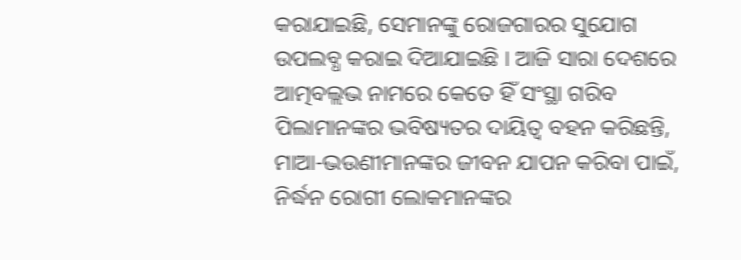କରାଯାଇଛି, ସେମାନଙ୍କୁ ରୋଜଗାରର ସୁଯୋଗ ଉପଲବ୍ଧ କରାଇ ଦିଆଯାଇଛି । ଆଜି ସାରା ଦେଶରେ ଆତ୍ମବଲ୍ଲଭ ନାମରେ କେତେ ହିଁ ସଂସ୍ଥା ଗରିବ ପିଲାମାନଙ୍କର ଭବିଷ୍ୟତର ଦାୟିତ୍ୱ ବହନ କରିଛନ୍ତି, ମାଆ-ଭଉଣୀମାନଙ୍କର ଜୀବନ ଯାପନ କରିବା ପାଇଁ, ନିର୍ଦ୍ଧନ ରୋଗୀ ଲୋକମାନଙ୍କର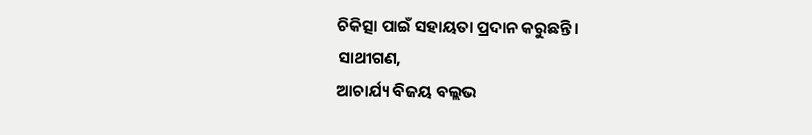ଚିକିତ୍ସା ପାଇଁ ସହାୟତା ପ୍ରଦାନ କରୁଛନ୍ତି ।
ସାଥୀଗଣ,
ଆଚାର୍ଯ୍ୟ ବିଜୟ ବଲ୍ଲଭ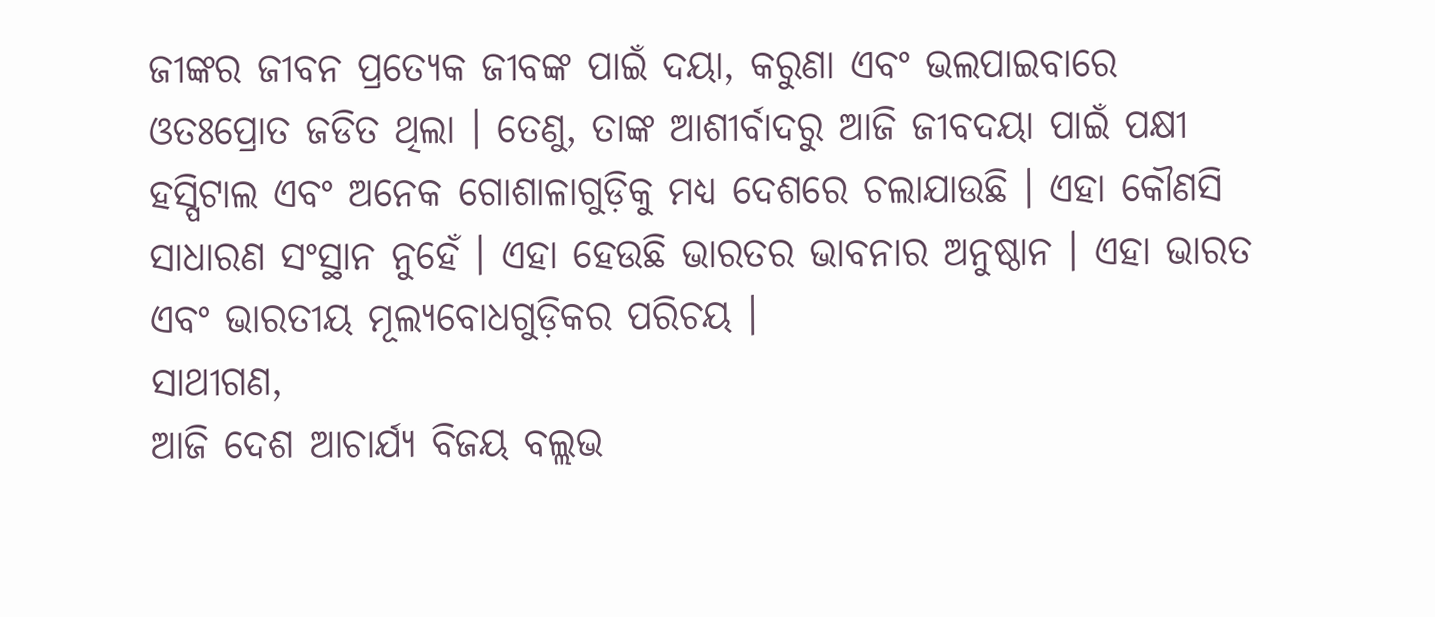ଜୀଙ୍କର ଜୀବନ ପ୍ରତ୍ୟେକ ଜୀବଙ୍କ ପାଇଁ ଦୟା, କରୁଣା ଏବଂ ଭଲପାଇବାରେ ଓତଃପ୍ରୋତ ଜଡିତ ଥିଲା । ତେଣୁ, ତାଙ୍କ ଆଶୀର୍ବାଦରୁ ଆଜି ଜୀବଦୟା ପାଇଁ ପକ୍ଷୀ ହସ୍ପିଟାଲ ଏବଂ ଅନେକ ଗୋଶାଳାଗୁଡ଼ିକୁ ମଧ୍ୟ ଦେଶରେ ଚଲାଯାଉଛି । ଏହା କୌଣସି ସାଧାରଣ ସଂସ୍ଥାନ ନୁହେଁ । ଏହା ହେଉଛି ଭାରତର ଭାବନାର ଅନୁଷ୍ଠାନ । ଏହା ଭାରତ ଏବଂ ଭାରତୀୟ ମୂଲ୍ୟବୋଧଗୁଡ଼ିକର ପରିଚୟ ।
ସାଥୀଗଣ,
ଆଜି ଦେଶ ଆଚାର୍ଯ୍ୟ ବିଜୟ ବଲ୍ଲଭ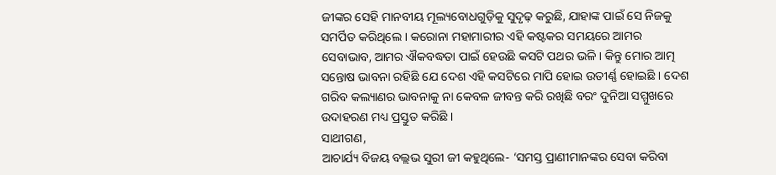ଜୀଙ୍କର ସେହି ମାନବୀୟ ମୂଲ୍ୟବୋଧଗୁଡ଼ିକୁ ସୁଦୃଢ଼ କରୁଛି, ଯାହାଙ୍କ ପାଇଁ ସେ ନିଜକୁ ସମର୍ପିତ କରିଥିଲେ । କରୋନା ମହାମାରୀର ଏହି କଷ୍ଟକର ସମୟରେ ଆମର ସେବାଭାବ, ଆମର ଐକବଦ୍ଧତା ପାଇଁ ହେଉଛି କସଟି ପଥର ଭଳି । କିନ୍ତୁ ମୋର ଆତ୍ମ ସନ୍ତୋଷ ଭାବନା ରହିଛି ଯେ ଦେଶ ଏହି କସଟିରେ ମାପି ହୋଇ ଉତୀର୍ଣ୍ଣ ହୋଇଛି । ଦେଶ ଗରିବ କଲ୍ୟାଣର ଭାବନାକୁ ନା କେବଳ ଜୀବନ୍ତ କରି ରଖିଛି ବରଂ ଦୁନିଆ ସମ୍ମୁଖରେ ଉଦାହରଣ ମଧ୍ୟ ପ୍ରସ୍ତୁତ କରିଛି ।
ସାଥୀଗଣ,
ଆଚାର୍ଯ୍ୟ ବିଜୟ ବଲ୍ଲଭ ସୁରୀ ଜୀ କହୁଥିଲେ- ‘ସମସ୍ତ ପ୍ରାଣୀମାନଙ୍କର ସେବା କରିବା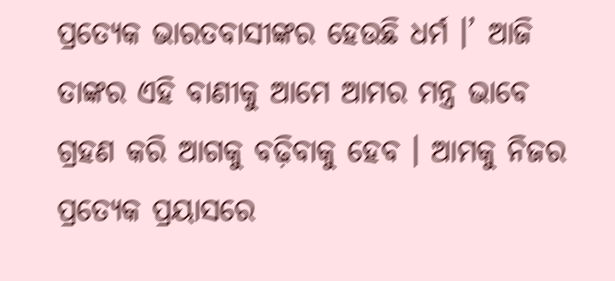ପ୍ରତ୍ୟେକ ଭାରତବାସୀଙ୍କର ହେଉଛି ଧର୍ମ ।’ ଆଜି ତାଙ୍କର ଏହି ବାଣୀକୁ ଆମେ ଆମର ମନ୍ତ୍ର ଭାବେ ଗ୍ରହଣ କରି ଆଗକୁ ବଢ଼ିବାକୁ ହେବ । ଆମକୁ ନିଜର ପ୍ରତ୍ୟେକ ପ୍ରୟାସରେ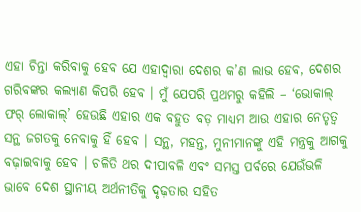ଏହା ଚିନ୍ତା କରିବାକୁ ହେବ ଯେ ଏହାଦ୍ୱାରା ଦେଶର କ’ଣ ଲାଭ ହେବ, ଦେଶର ଗରିବଙ୍କର କଲ୍ୟାଣ କିପରି ହେବ । ମୁଁ ଯେପରି ପ୍ରଥମରୁ କହିଲି – ‘ଭୋକାଲ୍ ଫର୍ ଲୋକାଲ୍’ ହେଉଛି ଏହାର ଏକ ବହୁତ ବଡ଼ ମାଧ୍ୟମ ଆଉ ଏହାର ନେତୃତ୍ୱ ସନ୍ଥ ଜଗତକୁ ନେବାକୁ ହିଁ ହେବ । ସନ୍ଥ, ମହନ୍ତ, ମୁନୀମାନଙ୍କୁ ଏହି ମନ୍ତ୍ରକୁ ଆଗକୁ ବଢ଼ାଇବାକୁ ହେବ । ଚଳିତି ଥର ଦୀପାବଳି ଏବଂ ସମସ୍ତ ପର୍ବରେ ଯେଉଁଭଳି ଭାବେ ଦେଶ ସ୍ଥାନୀୟ ଅର୍ଥନୀତିକୁ ଦୃଢ଼ତାର ସହିତ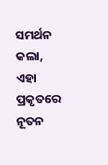ସମର୍ଥନ କଲା, ଏହା ପ୍ରକୃତରେ ନୂତନ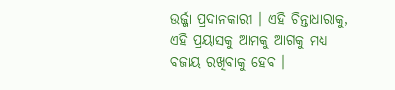ଉର୍ଜ୍ଜା ପ୍ରଦାନକାରୀ । ଏହି ଚିନ୍ତାଧାରାକୁ, ଏହି ପ୍ରୟାସକୁ ଆମକୁ ଆଗକୁ ମଧ୍ୟ ବଜାୟ ରଖିବାକୁ ହେବ ।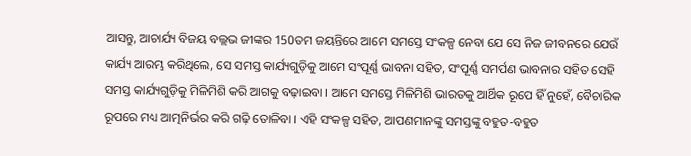ଆସନ୍ତୁ, ଆଚାର୍ଯ୍ୟ ବିଜୟ ବଲ୍ଲଭ ଜୀଙ୍କର 150ତମ ଜୟନ୍ତିରେ ଆମେ ସମସ୍ତେ ସଂକଳ୍ପ ନେବା ଯେ ସେ ନିଜ ଜୀବନରେ ଯେଉଁ କାର୍ଯ୍ୟ ଆରମ୍ଭ କରିଥିଲେ, ସେ ସମସ୍ତ କାର୍ଯ୍ୟଗୁଡ଼ିକୁ ଆମେ ସଂପୂର୍ଣ୍ଣ ଭାବନା ସହିତ, ସଂପୂର୍ଣ୍ଣ ସମର୍ପଣ ଭାବନାର ସହିତ ସେହି ସମସ୍ତ କାର୍ଯ୍ୟଗୁଡ଼ିକୁ ମିଳିମିଶି କରି ଆଗକୁ ବଢ଼ାଇବା । ଆମେ ସମସ୍ତେ ମିଳିମିଶି ଭାରତକୁ ଆର୍ଥିକ ରୂପେ ହିଁ ନୁହେଁ, ବୈଚାରିକ ରୂପରେ ମଧ୍ୟ ଆତ୍ମନିର୍ଭର କରି ଗଢ଼ି ତୋଳିବା । ଏହି ସଂକଳ୍ପ ସହିତ, ଆପଣମାନଙ୍କୁ ସମସ୍ତଙ୍କୁ ବହୁତ-ବହୁତ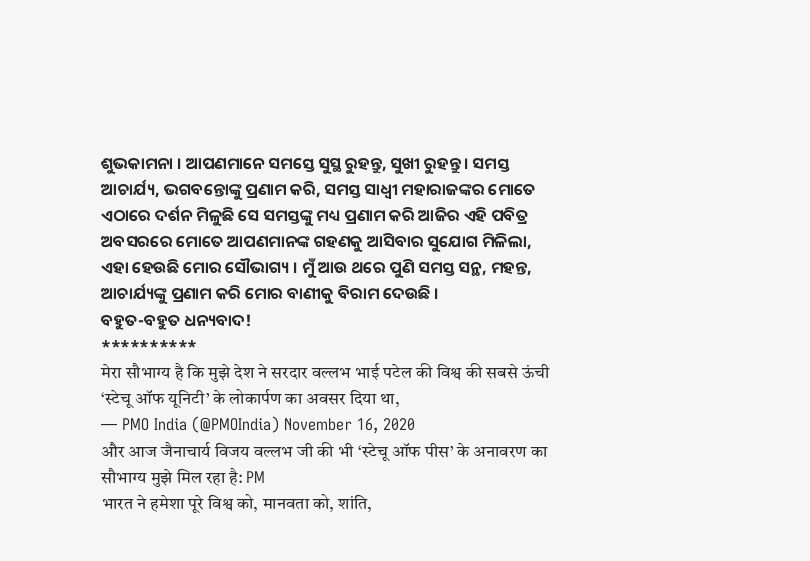ଶୁଭକାମନା । ଆପଣମାନେ ସମସ୍ତେ ସୁସ୍ଥ ରୁହନ୍ତୁ, ସୁଖୀ ରୁହନ୍ତୁ । ସମସ୍ତ ଆଚାର୍ଯ୍ୟ, ଭଗବନ୍ତୋଙ୍କୁ ପ୍ରଣାମ କରି, ସମସ୍ତ ସାଧ୍ୱୀ ମହାରାଜଙ୍କର ମୋତେ ଏଠାରେ ଦର୍ଶନ ମିଳୁଛି ସେ ସମସ୍ତଙ୍କୁ ମଧ୍ୟ ପ୍ରଣାମ କରି ଆଜିର ଏହି ପବିତ୍ର ଅବସରରେ ମୋତେ ଆପଣମାନଙ୍କ ଗହଣକୁ ଆସିବାର ସୁଯୋଗ ମିଳିଲା, ଏହା ହେଉଛି ମୋର ସୌଭାଗ୍ୟ । ମୁଁ ଆଉ ଥରେ ପୁଣି ସମସ୍ତ ସନ୍ଥ, ମହନ୍ତ, ଆଚାର୍ଯ୍ୟଙ୍କୁ ପ୍ରଣାମ କରି ମୋର ବାଣୀକୁ ବିରାମ ଦେଉଛି ।
ବହୁତ-ବହୁତ ଧନ୍ୟବାଦ!
**********
मेरा सौभाग्य है कि मुझे देश ने सरदार वल्लभ भाई पटेल की विश्व की सबसे ऊंची ‘स्टेचू ऑफ यूनिटी’ के लोकार्पण का अवसर दिया था,
— PMO India (@PMOIndia) November 16, 2020
और आज जैनाचार्य विजय वल्लभ जी की भी ‘स्टेचू ऑफ पीस’ के अनावरण का सौभाग्य मुझे मिल रहा है: PM
भारत ने हमेशा पूरे विश्व को, मानवता को, शांति,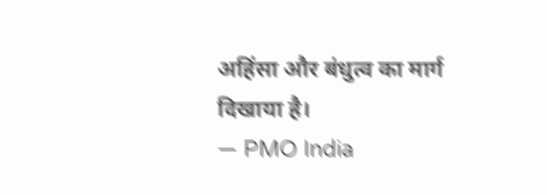अहिंसा और बंधुत्व का मार्ग दिखाया है।
— PMO India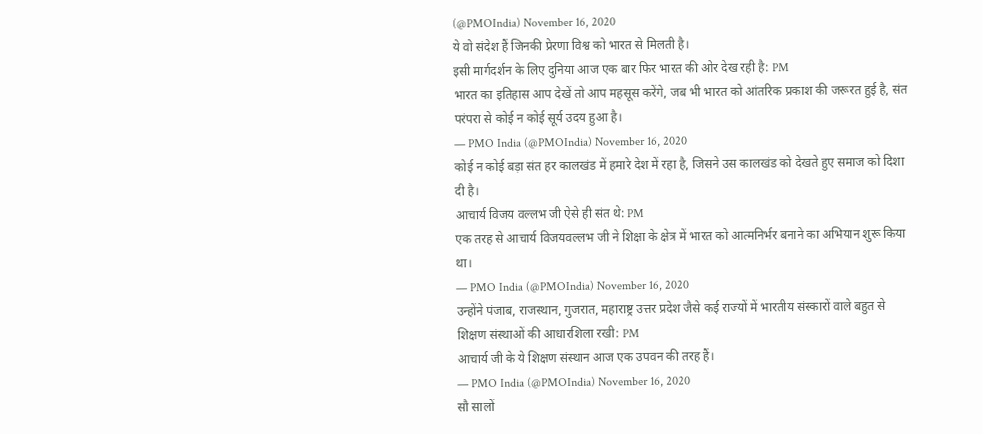(@PMOIndia) November 16, 2020
ये वो संदेश हैं जिनकी प्रेरणा विश्व को भारत से मिलती है।
इसी मार्गदर्शन के लिए दुनिया आज एक बार फिर भारत की ओर देख रही है: PM
भारत का इतिहास आप देखें तो आप महसूस करेंगे, जब भी भारत को आंतरिक प्रकाश की जरूरत हुई है, संत परंपरा से कोई न कोई सूर्य उदय हुआ है।
— PMO India (@PMOIndia) November 16, 2020
कोई न कोई बड़ा संत हर कालखंड में हमारे देश में रहा है, जिसने उस कालखंड को देखते हुए समाज को दिशा दी है।
आचार्य विजय वल्लभ जी ऐसे ही संत थे: PM
एक तरह से आचार्य विजयवल्लभ जी ने शिक्षा के क्षेत्र में भारत को आत्मनिर्भर बनाने का अभियान शुरू किया था।
— PMO India (@PMOIndia) November 16, 2020
उन्होंने पंजाब, राजस्थान, गुजरात, महाराष्ट्र उत्तर प्रदेश जैसे कई राज्यों में भारतीय संस्कारों वाले बहुत से शिक्षण संस्थाओं की आधारशिला रखी: PM
आचार्य जी के ये शिक्षण संस्थान आज एक उपवन की तरह हैं।
— PMO India (@PMOIndia) November 16, 2020
सौ सालों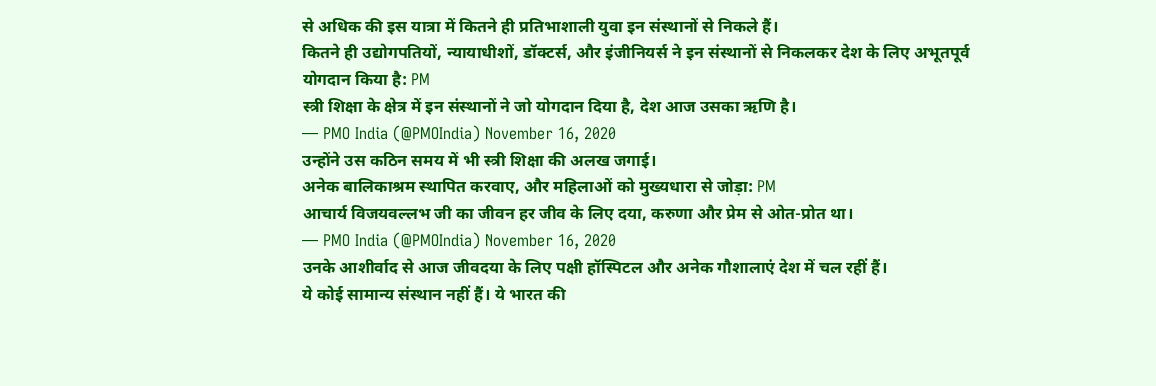से अधिक की इस यात्रा में कितने ही प्रतिभाशाली युवा इन संस्थानों से निकले हैं।
कितने ही उद्योगपतियों, न्यायाधीशों, डॉक्टर्स, और इंजीनियर्स ने इन संस्थानों से निकलकर देश के लिए अभूतपूर्व योगदान किया है: PM
स्त्री शिक्षा के क्षेत्र में इन संस्थानों ने जो योगदान दिया है, देश आज उसका ऋणि है।
— PMO India (@PMOIndia) November 16, 2020
उन्होंने उस कठिन समय में भी स्त्री शिक्षा की अलख जगाई।
अनेक बालिकाश्रम स्थापित करवाए, और महिलाओं को मुख्यधारा से जोड़ा: PM
आचार्य विजयवल्लभ जी का जीवन हर जीव के लिए दया, करुणा और प्रेम से ओत-प्रोत था।
— PMO India (@PMOIndia) November 16, 2020
उनके आशीर्वाद से आज जीवदया के लिए पक्षी हॉस्पिटल और अनेक गौशालाएं देश में चल रहीं हैं।
ये कोई सामान्य संस्थान नहीं हैं। ये भारत की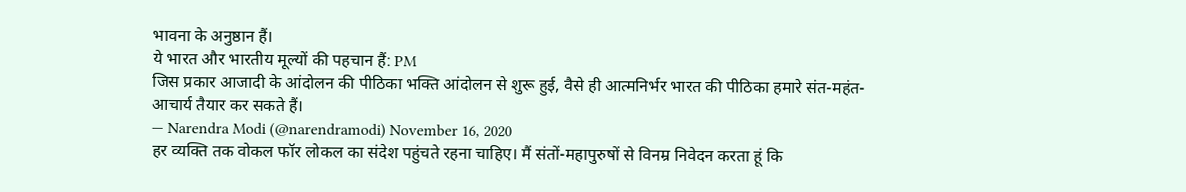भावना के अनुष्ठान हैं।
ये भारत और भारतीय मूल्यों की पहचान हैं: PM
जिस प्रकार आजादी के आंदोलन की पीठिका भक्ति आंदोलन से शुरू हुई, वैसे ही आत्मनिर्भर भारत की पीठिका हमारे संत-महंत-आचार्य तैयार कर सकते हैं।
— Narendra Modi (@narendramodi) November 16, 2020
हर व्यक्ति तक वोकल फॉर लोकल का संदेश पहुंचते रहना चाहिए। मैं संतों-महापुरुषों से विनम्र निवेदन करता हूं कि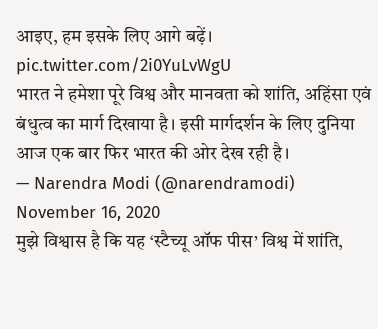आइए, हम इसके लिए आगे बढ़ें। pic.twitter.com/2i0YuLvWgU
भारत ने हमेशा पूरे विश्व और मानवता को शांति, अहिंसा एवं बंधुत्व का मार्ग दिखाया है। इसी मार्गदर्शन के लिए दुनिया आज एक बार फिर भारत की ओर देख रही है।
— Narendra Modi (@narendramodi) November 16, 2020
मुझे विश्वास है कि यह ‘स्टैच्यू ऑफ पीस’ विश्व में शांति,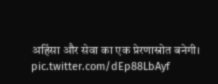अहिंसा और सेवा का एक प्रेरणास्रोत बनेगी। pic.twitter.com/dEp88LbAyf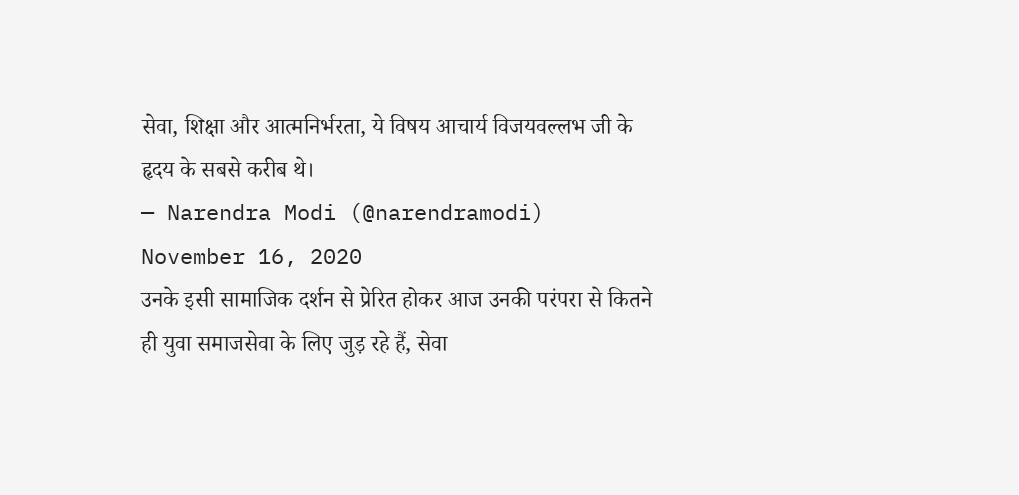सेवा, शिक्षा और आत्मनिर्भरता, ये विषय आचार्य विजयवल्लभ जी के हृदय के सबसे करीब थे।
— Narendra Modi (@narendramodi) November 16, 2020
उनके इसी सामाजिक दर्शन से प्रेरित होकर आज उनकी परंपरा से कितने ही युवा समाजसेवा के लिए जुड़ रहे हैं, सेवा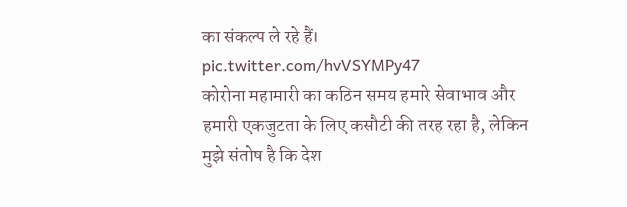का संकल्प ले रहे हैं। pic.twitter.com/hvVSYMPy47
कोरोना महामारी का कठिन समय हमारे सेवाभाव और हमारी एकजुटता के लिए कसौटी की तरह रहा है, लेकिन मुझे संतोष है कि देश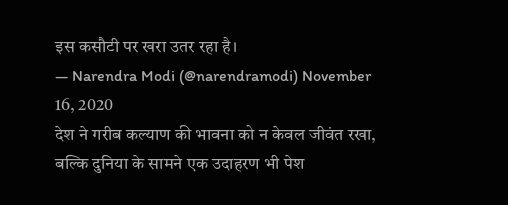इस कसौटी पर खरा उतर रहा है।
— Narendra Modi (@narendramodi) November 16, 2020
देश ने गरीब कल्याण की भावना को न केवल जीवंत रखा, बल्कि दुनिया के सामने एक उदाहरण भी पेश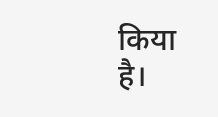किया है।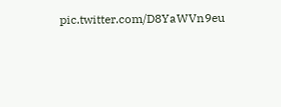pic.twitter.com/D8YaWVn9eu